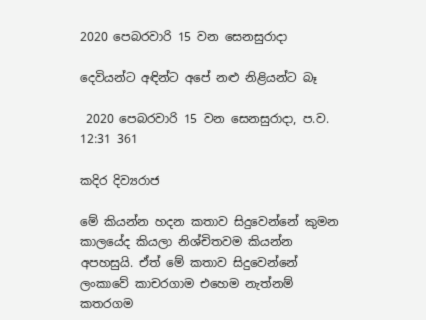2020 පෙබරවාරි 15 වන සෙනසුරාදා

දෙවියන්ට අඳින්ට අපේ නළු නිළියන්ට බෑ

 2020 පෙබරවාරි 15 වන සෙනසුරාදා, ප.ව. 12:31 361

කදිර දිව්‍යරාජ

මේ කියන්න හදන කතාව සිදුවෙන්නේ කුමන කාලයේද කියලා නිශ්චිතවම කියන්න අපහසුයි. ඒත් මේ කතාව සිදුවෙන්නේ ලංකාවේ කාචරගාම එහෙම නැත්නම් කතරගම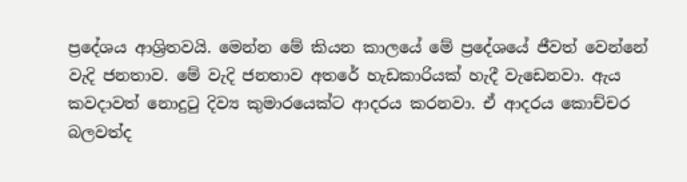ප්‍රදේශය ආශ්‍රිතවයි. මෙන්න මේ කියන කාලයේ මේ ප්‍රදේශයේ ජීවත් වෙන්නේ වැදි ජනතාව. මේ වැදි ජනතාව අතරේ හැඩකාරියක් හැදී වැඩෙනවා. ඇය කවදාවත් නොදුටු දිව්‍ය කුමාරයෙක්ට ආදරය කරනවා. ඒ ආදරය කොච්චර බලවත්ද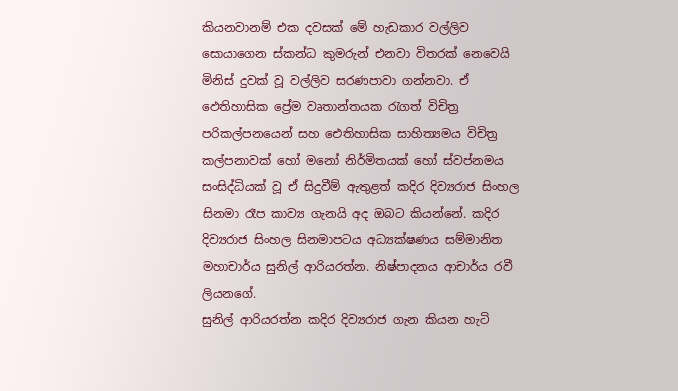කියනවානම් එක දවසක් මේ හැඩකාර වල්ලිව සොයාගෙන ස්කන්ධ කුමරුන් එනවා විතරක් නෙවෙයි මිනිස් දුවක් වූ වල්ලිව සරණපාවා ගන්නවා. ඒ ඵෙතිහාසික ප්‍රේම වෘතාන්තයක රැගත් විචිත්‍ර පරිකල්පනයෙන් සහ ඓතිහාසික සාහිත්‍යමය විචිත්‍ර කල්පනාවක් හෝ මනෝ නිර්මිතයක් හෝ ස්වප්නමය සංසිද්ධියක් වූ ඒ සිදුවීම් ඇතුළත් කදිර දිව්‍යරාජ සිංහල සිනමා රෑප කාව්‍ය ගැනයි අද ඔබට කියන්නේ. කදිර දිව්‍යරාජ සිංහල සිනමාපටය අධ්‍යක්ෂණය සම්මානිත මහාචාර්ය සුනිල් ආරියරත්න. නිෂ්පාදනය ආචාර්ය රවී ලියනගේ.
සුනිල් ආරියරත්න කදිර දිව්‍යරාජ ගැන කියන හැටි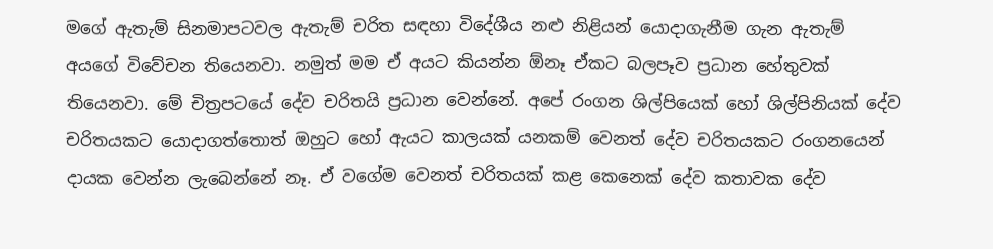මගේ ඇතැම් සිනමාපටවල ඇතැම් චරිත සඳහා විදේශීය නළු නිළියන් යොදාගැනීම ගැන ඇතැම් අයගේ විවේචන තියෙනවා. නමුත් මම ඒ අයට කියන්න ඕනෑ ඒකට බලපෑව ප්‍රධාන හේතුවක් තියෙනවා. මේ චිත්‍රපටයේ දේව චරිතයි ප්‍රධාන වෙන්නේ. අපේ රංගන ශිල්පියෙක් හෝ ශිල්පිනියක් දේව චරිතයකට යොදාගත්තොත් ඔහුට හෝ ඇයට කාලයක් යනකම් වෙනත් දේව චරිතයකට රංගනයෙන් දායක වෙන්න ලැබෙන්නේ නෑ. ඒ වගේම වෙනත් චරිතයක් කළ කෙනෙක් දේව කතාවක දේව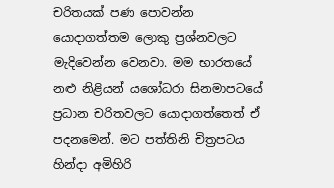චරිතයක් පණ පොවන්න යොදාගත්තම ලොකු ප්‍රශ්නවලට මැදිවෙන්න වෙනවා. මම භාරතයේ නළු නිළියන් යශෝධරා සිනමාපටයේ ප්‍රධාන චරිතවලට යොදාගත්තෙත් ඒ පදනමෙන්. මට පත්තිනි චිත්‍රපටය හින්දා අමිහිරි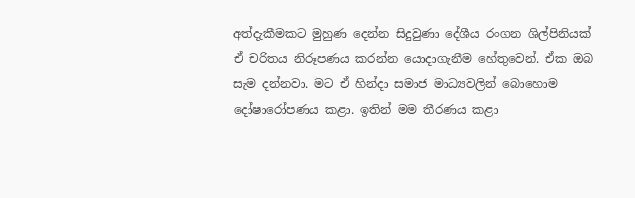අත්දැකීමකට මුහුණ දෙන්න සිදුවුණා දේශීය රංගන ශිල්පිනියක් ඒ චරිතය නිරූපණය කරන්න යොදාගැනීම හේතුවෙන්. ඒක ඔබ සැම දන්නවා. මට ඒ හින්දා සමාජ මාධ්‍යවලින් බොහොම දෝෂාරෝපණය කළා. ඉතින් මම තීරණය කළා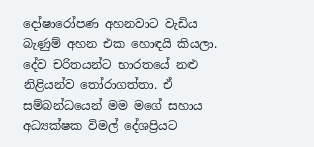දෝෂාරෝපණ අහනවාට වැඩිය බැණුම් අහන එක හොඳයි කියලා. දේව චරිතයන්ට භාරතයේ නළු නිළියන්ව තෝරාගත්තා. ඒ සම්බන්ධයෙන් මම මගේ සහාය අධ්‍යක්ෂක විමල් දේශප්‍රියට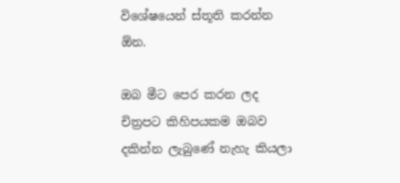විශේෂයෙන් ස්තූති කරන්න ඕන.

ඔබ මීට පෙර කරන ලද චිත්‍රපට කිහිපයකම ඔබව දකින්න ලැබුණේ නැහැ කියලා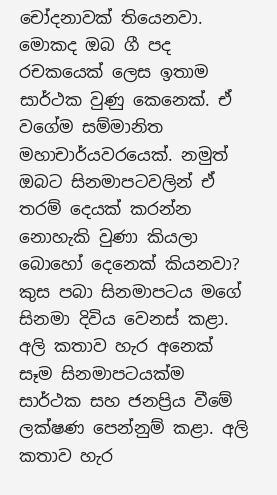චෝදනාවක් තියෙනවා. මොකද ඔබ ගී පද රචකයෙක් ලෙස ඉතාම සාර්ථක වුණු කෙනෙක්. ඒ වගේම සම්මානිත මහාචාර්යවරයෙක්. නමුත් ඔබට සිනමාපටවලින් ඒ තරම් දෙයක් කරන්න නොහැකි වුණා කියලා බොහෝ දෙනෙක් කියනවා?
කුස පබා සිනමාපටය මගේ සිනමා දිවිය වෙනස් කළා. අලි කතාව හැර අනෙක් සෑම සිනමාපටයක්ම සාර්ථක සහ ජනප්‍රිය වීමේ ලක්ෂණ පෙන්නුම් කළා. අලි කතාව හැර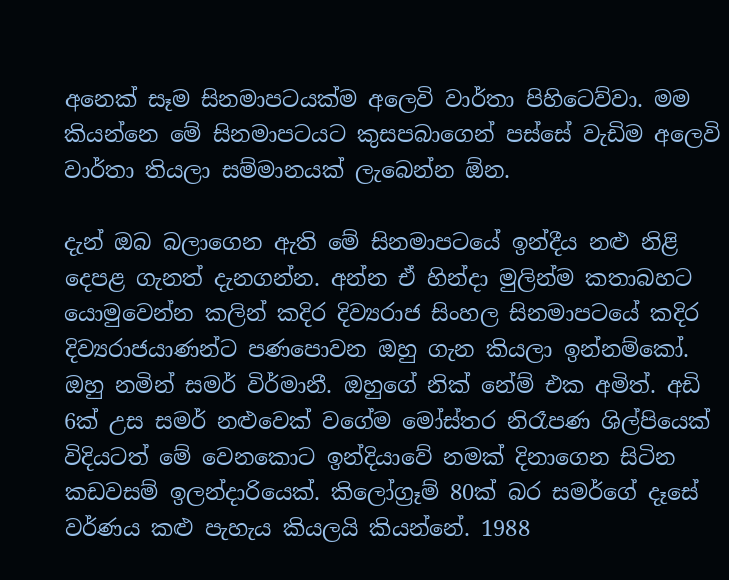අනෙක් සෑම සිනමාපටයක්ම අලෙවි වාර්තා පිහිටෙව්වා. මම කියන්නෙ මේ සිනමාපටයට කුසපබාගෙන් පස්සේ වැඩිම අලෙවි වාර්තා තියලා සම්මානයක් ලැබෙන්න ඕන.

දැන් ඔබ බලාගෙන ඇති මේ සිනමාපටයේ ඉන්දීය නළු නිළි දෙපළ ගැනත් දැනගන්න. අන්න ඒ හින්දා මුලින්ම කතාබහට යොමුවෙන්න කලින් කදිර දිව්‍යරාජ සිංහල සිනමාපටයේ කදිර දිව්‍යරාජයාණන්ට පණපොවන ඔහු ගැන කියලා ඉන්නම්කෝ.
ඔහු නමින් සමර් විර්මානී. ඔහුගේ නික් නේම් එක අමිත්. අඩි 6ක් උස සමර් නළුවෙක් වගේම මෝස්තර නිරෑපණ ශිල්පියෙක් විදියටත් මේ වෙනකොට ඉන්දියාවේ නමක් දිනාගෙන සිටින කඩවසම් ඉලන්දාරියෙක්. කිලෝග්‍රෑම් 80ක් බර සමර්ගේ දෑසේ වර්ණය කළු පැහැය කියලයි කියන්නේ. 1988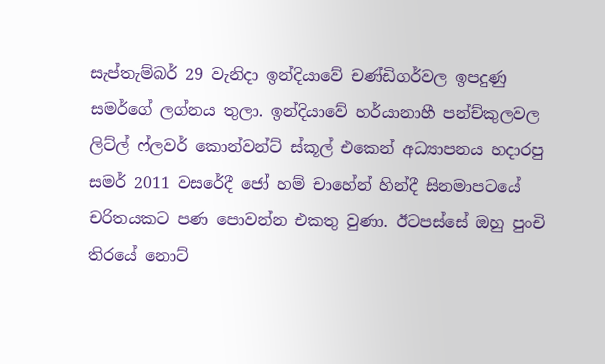සැප්තැම්බර් 29 වැනිදා ඉන්දියාවේ චණ්ඩිගර්වල ඉපදුණු සමර්ගේ ලග්නය තුලා. ඉන්දියාවේ හර්යානාහී පන්ච්කුලවල ලිට්ල් ෆ්ලවර් කොන්වන්ට් ස්කූල් එකෙන් අධ්‍යාපනය හදාරපු සමර් 2011 වසරේදී ජෝ හම් චාහේන් හින්දී සිනමාපටයේ චරිතයකට පණ පොවන්න එකතු වුණා. ඊටපස්සේ ඔහු පුංචි තිරයේ නොට්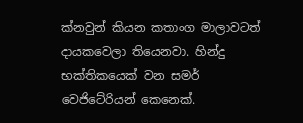ක්නවුන් කියන කතාංග මාලාවටත් දායකවෙලා තියෙනවා. හින්දු භක්තිකයෙක් වන සමර් වෙජිටේරියන් කෙනෙක්.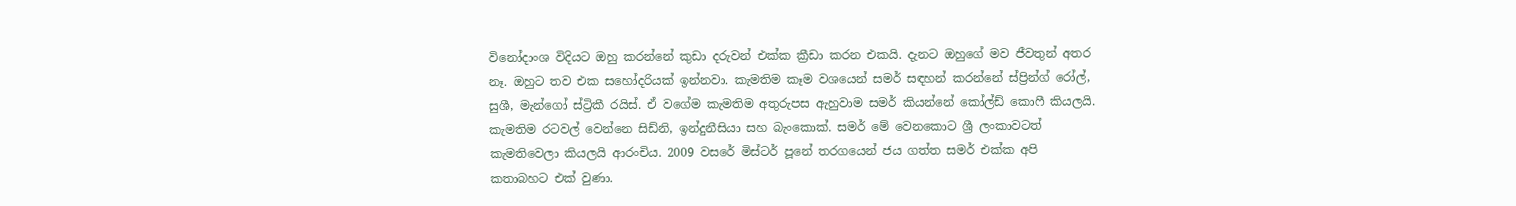විනෝදාංශ විදියට ඔහු කරන්නේ කුඩා දරුවන් එක්ක ක්‍රීඩා කරන එකයි. දැනට ඔහුගේ මව ජීවතුන් අතර නෑ. ඔහුට තව එක සහෝදරියක් ඉන්නවා. කැමතිම කෑම වශයෙන් සමර් සඳහන් කරන්නේ ස්ප්‍රින්ග් රෝල්, සුශී, මැන්ගෝ ස්ට්‍රිකී රයිස්. ඒ වගේම කැමතිම අතුරුපස ඇහුවාම සමර් කියන්නේ කෝල්ඩ් කොෆී කියලයි. කැමතිම රටවල් වෙන්නෙ සිඩ්නි, ඉන්දුනීසියා සහ බැංකොක්. සමර් මේ වෙනකොට ශ්‍රී ලංකාවටත් කැමතිවෙලා කියලයි ආරංචිය. 2009 වසරේ මිස්ටර් පූනේ තරගයෙන් ජය ගත්ත සමර් එක්ක අපි කතාබහට එක් වුණා.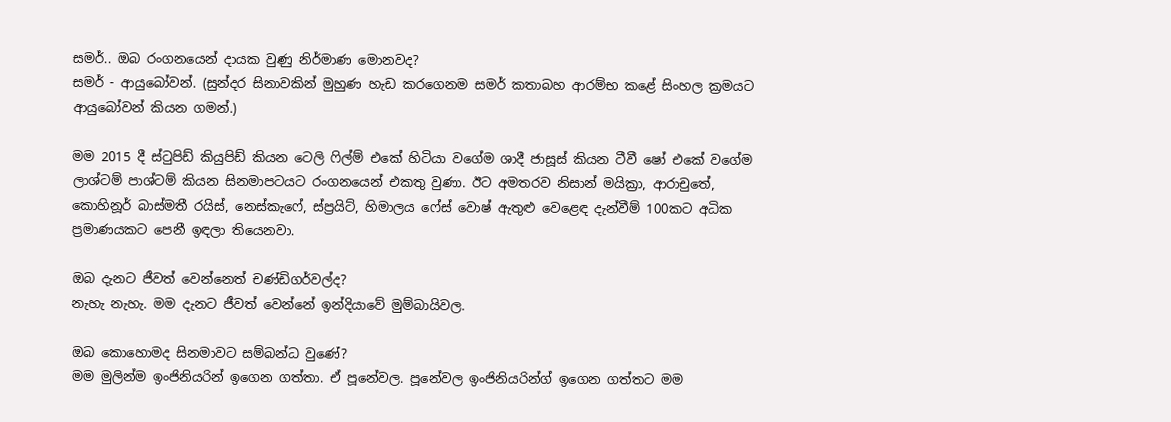සමර්.. ඔබ රංගනයෙන් දායක වුණු නිර්මාණ මොනවද?
සමර් - ආයුබෝවන්. (සුන්දර සිනාවකින් මුහුණ හැඩ කරගෙනම සමර් කතාබහ ආරම්භ කළේ සිංහල ක්‍රමයට ආයුබෝවන් කියන ගමන්.)

මම 2015 දී ස්ටුපිඩ් කියුපිඩ් කියන ටෙලි ෆිල්ම් එකේ හිටියා වගේම ශාදී ජාසූස් කියන ටීවී ෂෝ එකේ වගේම ලාශ්ටම් පාශ්ටම් කියන සිනමාපටයට රංගනයෙන් එකතු වුණා. ඊට අමතරව නිසාන් මයික්‍රා, ආරාචුතේ, කොහිනූර් බාස්මතී රයිස්, නෙස්කැෆේ, ස්ප්‍රයිට්, හිමාලය ෆේස් වොෂ් ඇතුළු වෙළෙඳ දැන්වීම් 100කට අධික ප්‍රමාණයකට පෙනී ඉඳලා තියෙනවා.

ඔබ දැනට ජීවත් වෙන්නෙත් චණ්ඩිගර්වල්ද?
නැහැ නැහැ. මම දැනට ජීවත් වෙන්නේ ඉන්දියාවේ මුම්බායිවල.

ඔබ කොහොමද සිනමාවට සම්බන්ධ වුණේ?
මම මුලින්ම ඉංජිනියරින් ඉගෙන ගත්තා. ඒ පූනේවල. පූනේවල ඉංජිනියරින්ග් ඉගෙන ගත්තට මම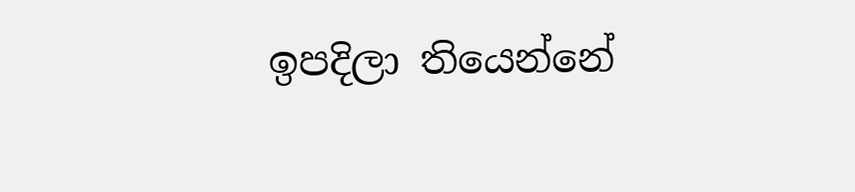ඉපදිලා තියෙන්නේ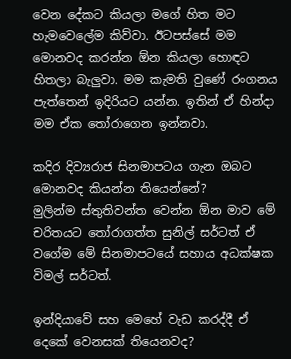වෙන දේකට කියලා මගේ හිත මට හැමවෙලේම කිව්වා. ඊටපස්සේ මම මොනවද කරන්න ඕන කියලා හොඳට හිතලා බැලුවා. මම කැමති වුණේ රංගනය පැත්තෙන් ඉදිරියට යන්න. ඉතින් ඒ හින්දා මම ඒක තෝරාගෙන ඉන්නවා.

කදිර දිව්‍යරාජ සිනමාපටය ගැන ඔබට මොනවද කියන්න තියෙන්නේ?
මුලින්ම ස්තුතිවන්ත වෙන්න ඕන මාව මේ චරිතයට තෝරාගත්ත සුනිල් සර්ටත් ඒ වගේම මේ සිනමාපටයේ සහාය අධක්ෂක විමල් සර්ටත්.

ඉන්දියාවේ සහ මෙහේ වැඩ කරද්දී ඒ දෙකේ වෙනසක් තියෙනවද?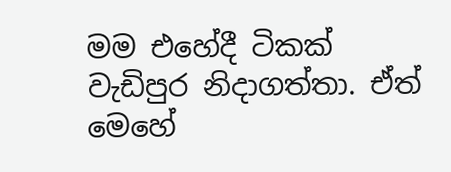මම එහේදී ටිකක් වැඩිපුර නිදාගත්තා. ඒත් මෙහේ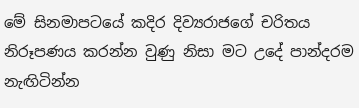මේ සිනමාපටයේ කදිර දිව්‍යරාජගේ චරිතය නිරූපණය කරන්න වුණු නිසා මට උදේ පාන්දරම නැඟිටින්න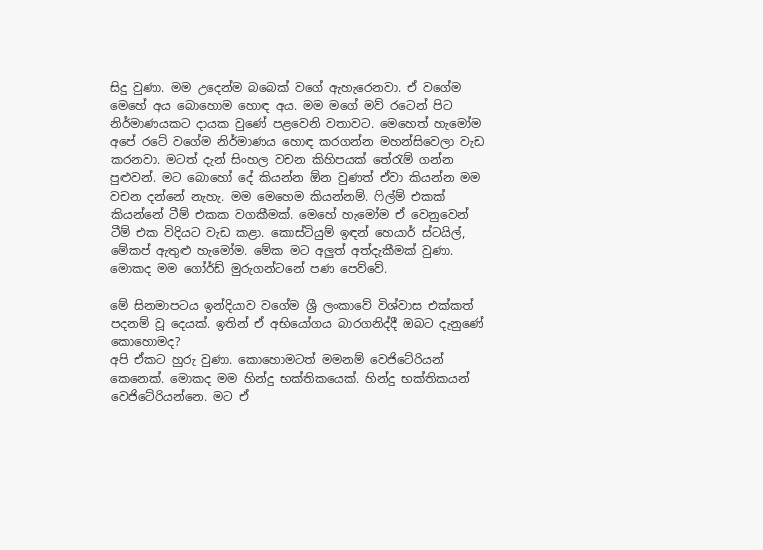සිදු වුණා. මම උදෙන්ම බබෙක් වගේ ඇහැරෙනවා. ඒ වගේම මෙහේ අය බොහොම හොඳ අය. මම මගේ මව් රටෙන් පිට නිර්මාණයකට දායක වුණේ පළවෙනි වතාවට. මෙහෙත් හැමෝම අපේ රටේ වගේම නිර්මාණය හොඳ කරගන්න මහන්සිවෙලා වැඩ කරනවා. මටත් දැන් සිංහල වචන කිහිපයක් තේරැම් ගන්න පුළුවන්. මට බොහෝ දේ කියන්න ඕන වුණත් ඒවා කියන්න මම වචන දන්නේ නැහැ. මම මෙහෙම කියන්නම්. ෆිල්ම් එකක් කියන්නේ ටීම් එකක වගකීමක්. මෙහේ හැමෝම ඒ වෙනුවෙන් ටීම් එක විදියට වැඩ කළා. කොස්ටියුම් ඉඳන් හෙයාර් ස්ටයිල්, මේකප් ඇතුළු හැමෝම. මේක මට අලුත් අත්දැකීමක් වුණා. මොකද මම ගෝර්ඩ් මුරුගන්ටනේ පණ පෙව්වේ.

මේ සිනමාපටය ඉන්දියාව වගේම ශ්‍රී ලංකාවේ විශ්වාස එක්කත් පදනම් වූ දෙයක්. ඉතින් ඒ අභියෝගය බාරගනිද්දී ඔබට දැනුණේ කොහොමද?
අපි ඒකට හුරු වුණා. කොහොමටත් මමනම් වෙජිටේරියන් කෙනෙක්. මොකද මම හින්දු භක්තිකයෙක්. හින්දු භක්තිකයන් වෙජිටේරියන්නෙ. මට ඒ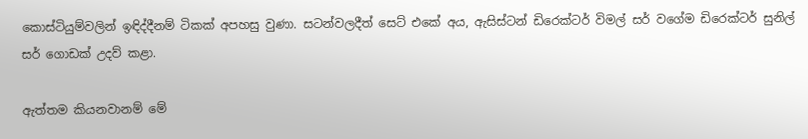කොස්ටියුම්වලින් ඉඳිද්දීනම් ටිකක් අපහසු වුණා. සටන්වලදීත් සෙට් එකේ අය, ඇසිස්ටන් ඩිරෙක්ටර් විමල් සර් වගේම ඩිරෙක්ටර් සුනිල් සර් ගොඩක් උදව් කළා.

ඇත්තම කියනවානම් මේ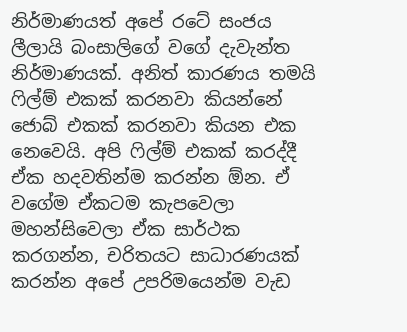නිර්මාණයත් අපේ රටේ සංජය ලීලායි බංසාලිගේ වගේ දැවැන්ත නිර්මාණයක්. අනිත් කාරණය තමයි ෆිල්ම් එකක් කරනවා කියන්නේ ජොබ් එකක් කරනවා කියන එක නෙවෙයි. අපි ෆිල්ම් එකක් කරද්දී ඒක හදවතින්ම කරන්න ඕන. ඒ වගේම ඒකටම කැපවෙලා මහන්සිවෙලා ඒක සාර්ථක කරගන්න, චරිතයට සාධාරණයක් කරන්න අපේ උපරිමයෙන්ම වැඩ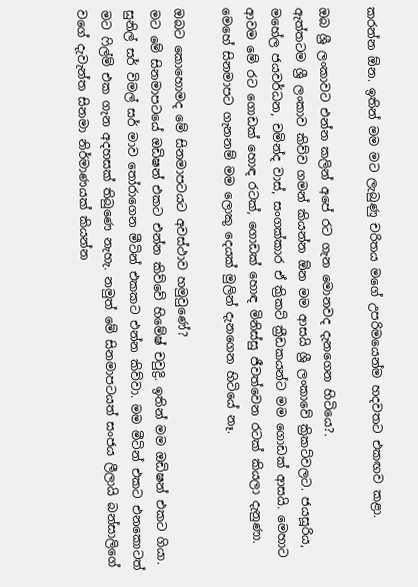කරන්න ඕන. ඉතින් මම මට ලැබුණු චරිතය මගේ උපරිමයෙන්ම හදවතට එකඟව කළා.

ඔබ ශ්‍රී ලංකාවට එන්න කලින් අපේ රට ගැන මොනවද දැනගෙන හිටියෙ?.
ඇත්තටම ශ්‍රී ලංකාව කිව්ව ගමන් කියන්න ඕන මම ආසයි ශ්‍රී ලංකාවේ ක්‍රිකට්වලට. ජයසූරිය, මහේල ජයවර්ධන, චමින්ද වාස්, සංගක්කාර ඒ ක්‍රිකට් ක්‍රීඩකයන්ට මම ගොඩක් ආසයි. මෙහාට ආවම මේ රට ගොඩක් හොඳ රටක්, ගොඩක් හොඳ මිනිස්සු ජීවත්වෙන රටක් කියලා දැනුණා. මෙහේ සිනමාපට ගැනනම් මම ලොකු දෙයක් මුලින් දැනගෙන හිටියේ නෑ.

ඔබට කොහොමද මේ සිනමාපටයට අවස්ථාව හමුවුණේ?
මට මේ සිනමාපටයේ ඔඩිෂන් එකට එන්න කිව්වේ හිමේෂ් චවුද්‍රි. ඉතින් මම ඔඩිෂන් එකට ගියා. සුනිල් සර් විමල් සර් මාව තෝරාගෙන මීටින් එකකට එන්න කිව්වා. මම මීටින් එකට එනකොටත් මට ෆිල්ම් එක ගැන අදහසක් තිබුණෙ නැහැ. නමුත් මේ සිනමාපටයත් සංජය ලීලායි බන්සාලිගේ වගේ දැවැන්ත සිනමා නිර්මාණයක් කියන්න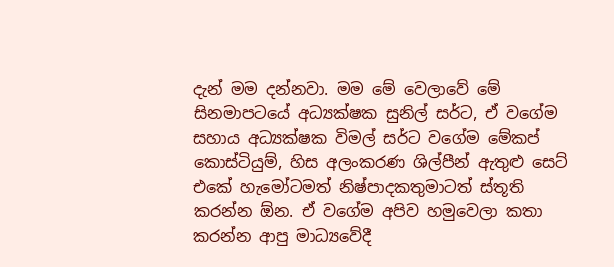දැන් මම දන්නවා. මම මේ වෙලාවේ මේ සිනමාපටයේ අධ්‍යක්ෂක සුනිල් සර්ට, ඒ වගේම සහාය අධ්‍යක්ෂක විමල් සර්ට වගේම මේකප් කොස්ටියුම්, හිස අලංකරණ ශිල්පීන් ඇතුළු සෙට් එකේ හැමෝටමත් නිෂ්පාදකතුමාටත් ස්තූති කරන්න ඕන. ඒ වගේම අපිව හමුවෙලා කතා කරන්න ආපු මාධ්‍යවේදී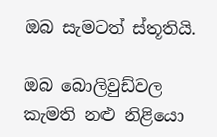ඔබ සැමටත් ස්තූතියි.

ඔබ බොලිවුඩ්වල කැමති නළු නිළියො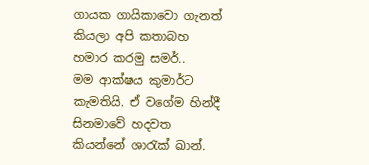ගායක ගායිකාවො ගැනත් කියලා අපි කතාබහ හමාර කරමු සමර්..
මම ආක්ෂය කුමාර්ට කැමතියි. ඒ වගේම හින්දී සිනමාවේ හදවත කියන්නේ ශාරැක් ඛාන්.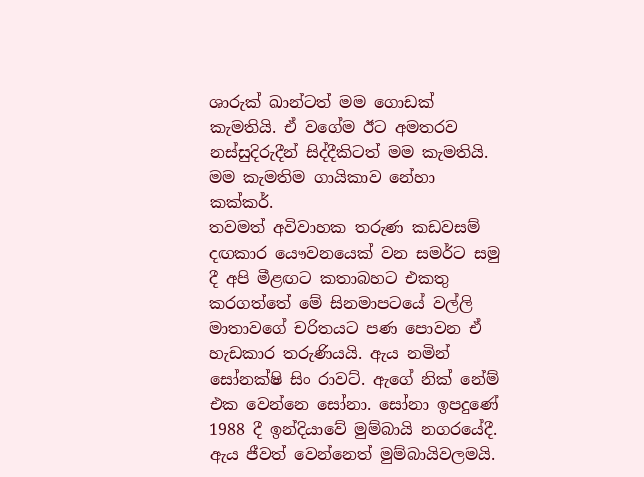ශාරුක් ඛාන්ටත් මම ගොඩක් කැමතියි. ඒ වගේම ඊට අමතරව නස්සුදිරුදීන් සිද්දීකිටත් මම කැමතියි. මම කැමතිම ගායිකාව නේහා කක්කර්.
තවමත් අවිවාහක තරුණ කඩවසම් දඟකාර යෞවනයෙක් වන සමර්ට සමු දී අපි මීළඟට කතාබහට එකතු කරගත්තේ මේ සිනමාපටයේ වල්ලි මාතාවගේ චරිතයට පණ පොවන ඒ හැඩකාර තරුණියයි. ඇය නමින් සෝනක්ෂි සිං රාවට්. ඇගේ නික් නේම් එක වෙන්නෙ‍ සෝනා. සෝනා ඉපදුණේ 1988 දී ඉන්දියාවේ මුම්බායි නගරයේදී. ඇය ජීවත් වෙන්නෙත් මුම්බායිවලමයි.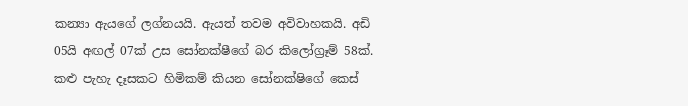කන්‍යා ඇයගේ ලග්නයයි. ඇයත් තවම අවිවාහකයි. අඩි 05යි අඟල් 07ක් උස සෝනක්ෂීගේ බර කිලෝග්‍රෑම් 58ක්. කළු පැහැ දෑසකට හිමිකම් කියන සෝනක්ෂිගේ කෙස්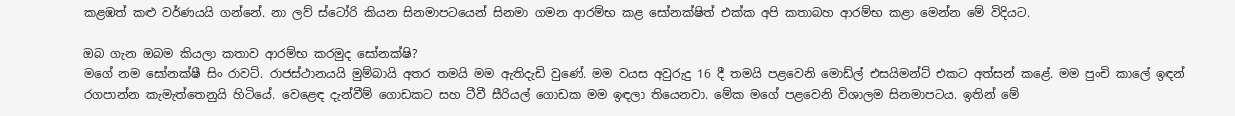කළඹත් කළු වර්ණයයි ගන්නේ. නා ලව් ස්ටෝරි කියන සිනමාපටයෙන් සිනමා ගමන ආරම්භ කළ සෝනක්ෂිත් එක්ක අපි කතාබහ ආරම්භ කළා මෙන්න මේ විදියට.

ඔබ ගැන ඔබම කියලා කතාව ආරම්භ කරමුද සෝනක්ෂි?
මගේ නම සෝනක්ෂී සිං රාවට්. රාජස්ථානයයි මුම්බායි අතර තමයි මම ඇතිදැඩි වුණේ. මම වයස අවුරුදු 16 දී තමයි පළවෙනි මොඩ්ල් එසයිමන්ට් එකට අත්සන් කළේ. මම පුංචි කාලේ ඉඳන් රගපාන්න කැමැත්තෙනුයි හිටියේ. වෙළෙඳ දැන්වීම් ගොඩකට සහ ටීවී සීරියල් ගොඩක මම ඉඳලා තියෙනවා. මේක මගේ පළවෙනි විශාලම සිනමාපටය. ඉතින් මේ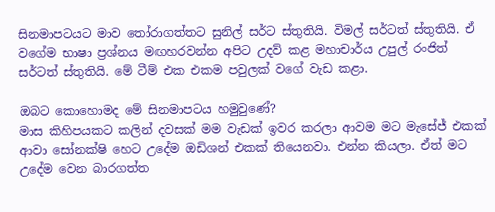සිනමාපටයට මාව තෝරාගත්තට සුනිල් සර්ට ස්තුතියි. විමල් සර්ටත් ස්තුතියි. ඒ වගේම භාෂා ප්‍රශ්නය මඟහරවන්න අපිට උදව් කළ මහාචාර්ය උපුල් රංජිත් සර්ටත් ස්තුතියි. මේ ටීම් එක එකම පවුලක් වගේ වැඩ කළා.

ඔබට කොහොමද මේ සිනමාපටය හමුවුණේ?
මාස කිහිපයකට කලින් දවසක් මම වැඩක් ඉවර කරලා ආවම මට මැසේජ් එකක් ආවා සෝනක්ෂි හෙට උදේම ඔඩිශන් එකක් තියෙනවා. එන්න කියලා. ඒත් මට උදේම වෙන බාරගත්ත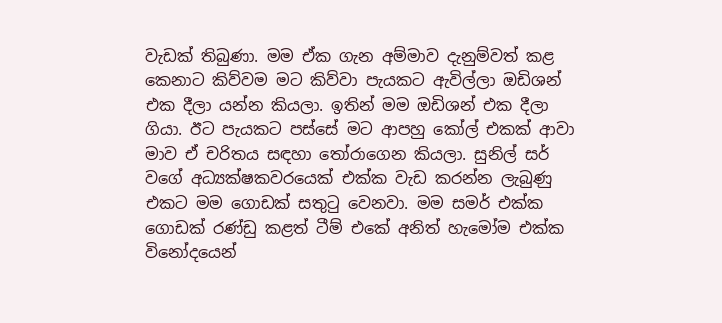වැඩක් තිබුණා. මම ඒක ගැන අම්මාව දැනුම්වත් කළ කෙනාට කිව්වම මට කිව්වා පැයකට ඇවිල්ලා ඔඩිශන් එක දීලා යන්න කියලා. ඉතින් මම ඔඩිශන් එක දීලා ගියා. ඊට පැයකට පස්සේ මට ආපහු කෝල් එකක් ආවා මාව ඒ චරිතය සඳහා තෝරාගෙන කියලා. සුනිල් සර් වගේ අධ්‍යක්ෂකවරයෙක් එක්ක වැඩ කරන්න ලැබුණු එකට මම ගොඩක් සතුටු වෙනවා. මම සමර් එක්ක ගොඩක් රණ්ඩු කළත් ටීම් එකේ අනිත් හැමෝම එක්ක විනෝදයෙන්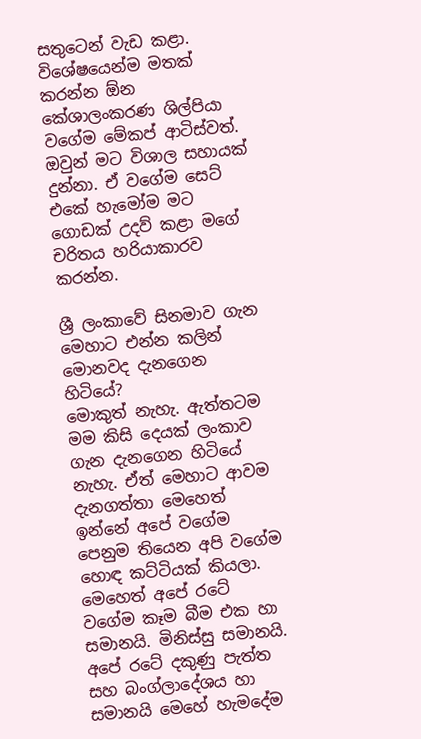සතුටෙන් වැඩ කළා. විශේෂයෙන්ම මතක් කරන්න ඕන කේශාලංකරණ ශිල්පියා වගේම මේකප් ආටිස්වත්. ඔවුන් මට විශාල සහායක් දුන්නා. ඒ වගේම සෙට් එකේ හැමෝම මට ගොඩක් උදව් කළා මගේ චරිතය හරියාකාරව කරන්න.

ශ්‍රී ලංකාවේ සිනමාව ගැන මෙහාට එන්න කලින් මොනවද දැනගෙන හිටියේ?
මොකුත් නැහැ. ඇත්තටම මම කිසි දෙයක් ලංකාව ගැන දැනගෙන හිටියේ නැහැ. ඒත් මෙහාට ආවම දැනගත්තා මෙහෙත් ඉන්නේ අපේ වගේම පෙනුම තියෙන අපි වගේම හොඳ කට්ටියක් කියලා. මෙහෙත් අපේ රටේ වගේම කෑම බීම එක හා සමානයි. මිනිස්සු සමානයි. අපේ රටේ දකුණු පැත්ත සහ බංග්ලාදේශය හා සමානයි මෙහේ හැමදේම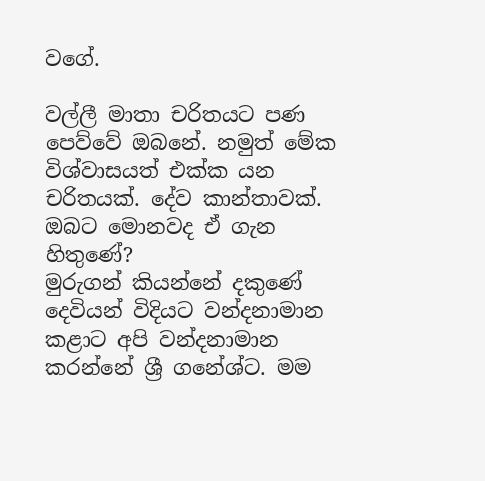වගේ.

වල්ලී මාතා චරිතයට පණ පෙව්වේ ඔබනේ. නමුත් මේක විශ්වාසයත් එක්ක යන චරිතයක්. දේව කාන්තාවක්. ඔබට මොනවද ඒ ගැන හිතුණේ?
මුරුගන් කියන්නේ දකුණේ දෙවියන් විදියට වන්දනාමාන කළාට අපි වන්දනාමාන කරන්නේ ශ්‍රී ගනේශ්ට. මම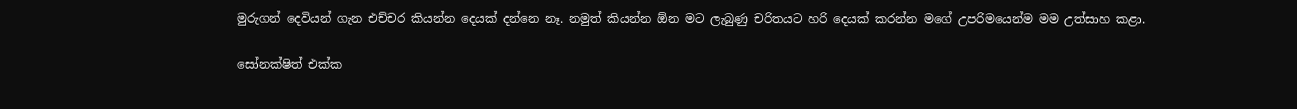මුරුගන් දෙවියන් ගැන එච්චර කියන්න දෙයක් දන්නෙ නෑ. නමුත් කියන්න ඕන මට ලැබුණු චරිතයට හරි දෙයක් කරන්න මගේ උපරිමයෙන්ම මම උත්සාහ කළා.

සෝනක්ෂිත් එක්ක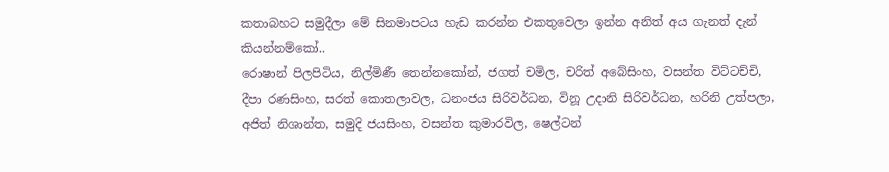කතාබහට සමුදීලා මේ සිනමාපටය හැඩ කරන්න එකතුවෙලා ඉන්න අනිත් අය ගැනත් දැන් කියන්නම්කෝ..
රොෂාන් පිලපිටිය, නිල්මිණී තෙන්නකෝන්, ජගත් චමිල, චරිත් අබේසිංහ, වසන්ත විට්ටච්චි, දීපා රණසිංහ, සරත් කොතලාවල, ධනංජය සිරිවර්ධන, විනූ උදානි සිරිවර්ධන, හරිනි උත්පලා, අජිත් නිශාන්ත, සමුදි ජයසිංහ, වසන්ත කුමාරවිල, ෂෙල්ටන්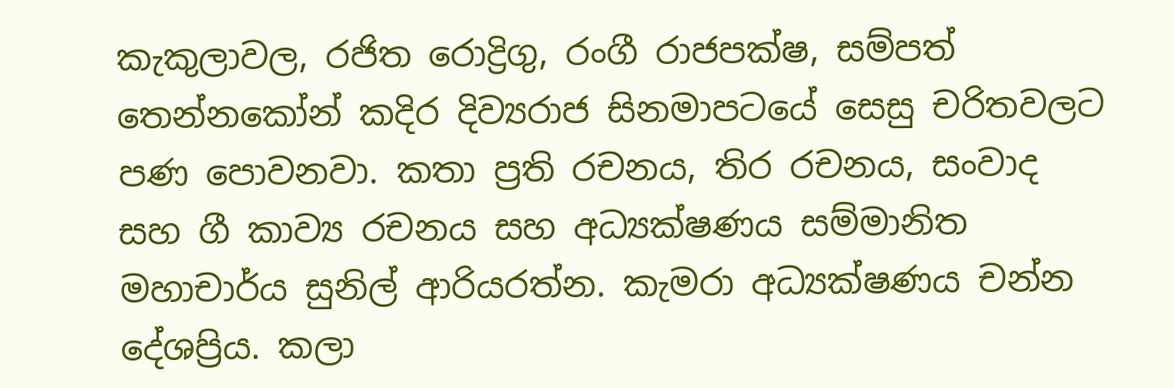කැකුලාවල, රජිත රොද්‍රිගු, රංගී රාජපක්ෂ, සම්පත් තෙන්නකෝන් කදිර දිව්‍යරාජ සිනමාපටයේ සෙසු චරිතවලට පණ පොවනවා. කතා ප්‍රති රචනය, තිර රචනය, සංවාද සහ ගී කාව්‍ය රචනය සහ අධ්‍යක්ෂණය සම්මානිත මහාචාර්ය සුනිල් ආරියරත්න. කැමරා අධ්‍යක්ෂණය චන්න දේශප්‍රිය. කලා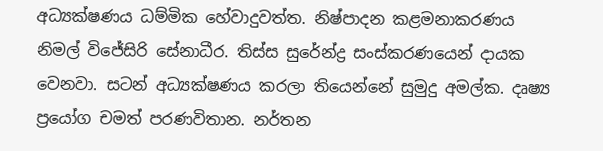අධ්‍යක්ෂණය ධම්මික හේවාදුවත්ත. නිෂ්පාදන කළමනාකරණය නිමල් විජේසිරි සේනාධීර. තිස්ස සුරේන්ද්‍ර සංස්කරණයෙන් දායක වෙනවා. සටන් අධ්‍යක්ෂණය කරලා තියෙන්නේ සුමුදු අමල්ක. දෘෂ්‍ය ප්‍රයෝග චමත් පරණවිතාන. නර්තන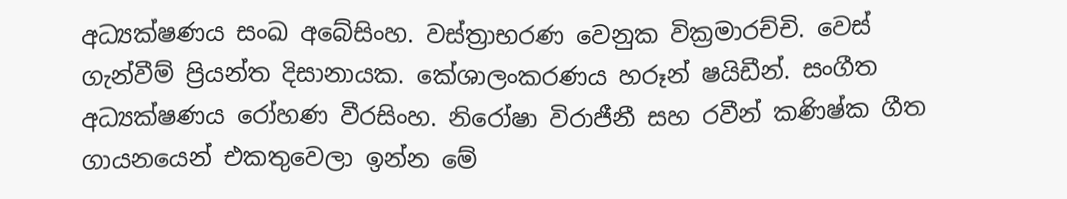අධ්‍යක්ෂණය සංඛ අබේසිංහ. වස්ත්‍රාභරණ වෙනුක වික්‍රමාරච්චි. වෙස් ගැන්වීම් ප්‍රියන්ත දිසානායක. කේශාලංකරණය හරූන් ෂයිඩීන්. සංගීත අධ්‍යක්ෂණය රෝහණ වීරසිංහ. නිරෝෂා විරාජීනී සහ රවීන් කණිෂ්ක ගීත ගායනයෙන් එකතුවෙලා ඉන්න මේ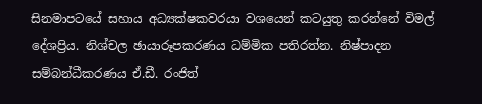සිනමාපටයේ සහාය අධ්‍යක්ෂකවරයා වශයෙන් කටයුතු කරන්නේ විමල් දේශප්‍රිය. නිශ්චල ඡායාරූපකරණය ධම්මික පතිරත්න. නිෂ්පාදන සම්බන්ධීකරණය ඒ.ඩී. රංජිත්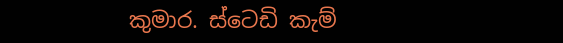කුමාර. ස්ටෙඩි කැම්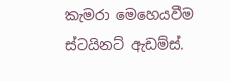කැමරා මෙහෙයවීම ස්ටයිනට් ඇඩම්ස්.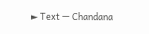► Text — Chandana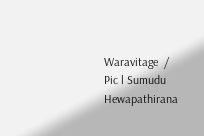Waravitage  /  Pic l Sumudu Hewapathirana